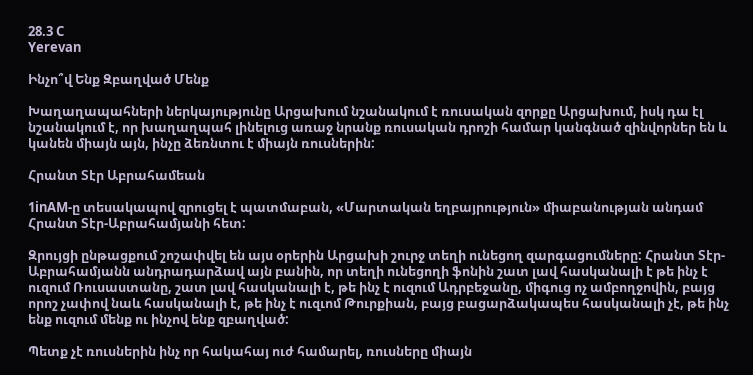28.3 C
Yerevan

Ինչո՞վ Ենք Զբաղված Մենք

Խաղաղապահների ներկայությունը Արցախում նշանակում է ռուսական զորքը Արցախում, իսկ դա էլ նշանակում է, որ խաղաղպահ լինելուց առաջ նրանք ռուսական դրոշի համար կանգնած զինվորներ են և կանեն միայն այն, ինչը ձեռնտու է միայն ռուսներին:

Հրանտ Տէր Աբրահամեան

1inAM‑ը տեսակապով զրուցել է պատմաբան, «Մարտական եղբայրություն» միաբանության անդամ Հրանտ Տէր-Աբրահամյանի հետ:

Զրույցի ընթացքում շոշափվել են այս օրերին Արցախի շուրջ տեղի ունեցող զարգացումները: Հրանտ Տէր-Աբրահամյանն անդրադարձավ այն բանին, որ տեղի ունեցողի ֆոնին շատ լավ հասկանալի է թե ինչ է ուզում Ռուսաստանը, շատ լավ հասկանալի է, թե ինչ է ուզում Ադրբեջանը, միգուց ոչ ամբողջովին, բայց որոշ չափով նաև հասկանալի է, թե ինչ է ուզւոմ Թուրքիան, բայց բացարձակապես հասկանալի չէ, թե ինչ ենք ուզում մենք ու ինչով ենք զբաղված:

Պետք չէ ռուսներին ինչ որ հակահայ ուժ համարել, ռուսները միայն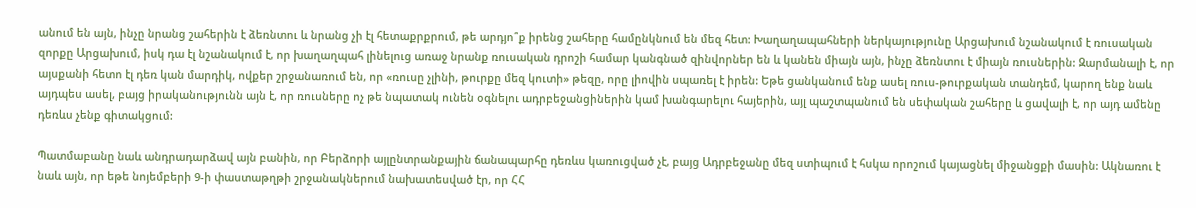անում են այն, ինչը նրանց շահերին է ձեռնտու և նրանց չի էլ հետաքրքրում, թե արդյո՞ք իրենց շահերը համընկնում են մեզ հետ: Խաղաղապահների ներկայությունը Արցախում նշանակում է ռուսական զորքը Արցախում, իսկ դա էլ նշանակում է, որ խաղաղպահ լինելուց առաջ նրանք ռուսական դրոշի համար կանգնած զինվորներ են և կանեն միայն այն, ինչը ձեռնտու է միայն ռուսներին: Զարմանալի է, որ այսքանի հետո էլ դեռ կան մարդիկ, ովքեր շրջանառում են, որ «ռուսը չլինի, թուրքը մեզ կուտի» թեզը, որը լիովին սպառել է իրեն: Եթե ցանկանում ենք ասել ռուս-թուրքական տանդեմ, կարող ենք նաև այդպես ասել, բայց իրականությունն այն է, որ ռուսները ոչ թե նպատակ ունեն օգնելու ադրբեջանցիներին կամ խանգարելու հայերին, այլ պաշտպանում են սեփական շահերը և ցավալի է, որ այդ ամենը դեռևս չենք գիտակցում:

Պատմաբանը նաև անդրադարձավ այն բանին, որ Բերձորի այլընտրանքային ճանապարհը դեռևս կառուցված չէ, բայց Ադրբեջանը մեզ ստիպում է հսկա որոշում կայացնել միջանցքի մասին: Ակնառու է նաև այն, որ եթե նոյեմբերի 9‑ի փաստաթղթի շրջանակներում նախատեսված էր, որ ՀՀ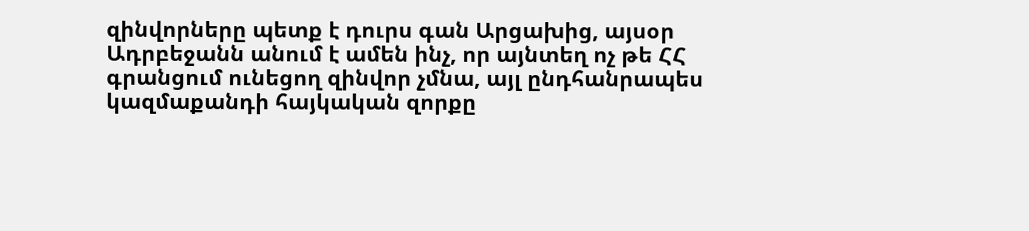զինվորները պետք է դուրս գան Արցախից, այսօր Ադրբեջանն անում է ամեն ինչ, որ այնտեղ ոչ թե ՀՀ գրանցում ունեցող զինվոր չմնա, այլ ընդհանրապես կազմաքանդի հայկական զորքը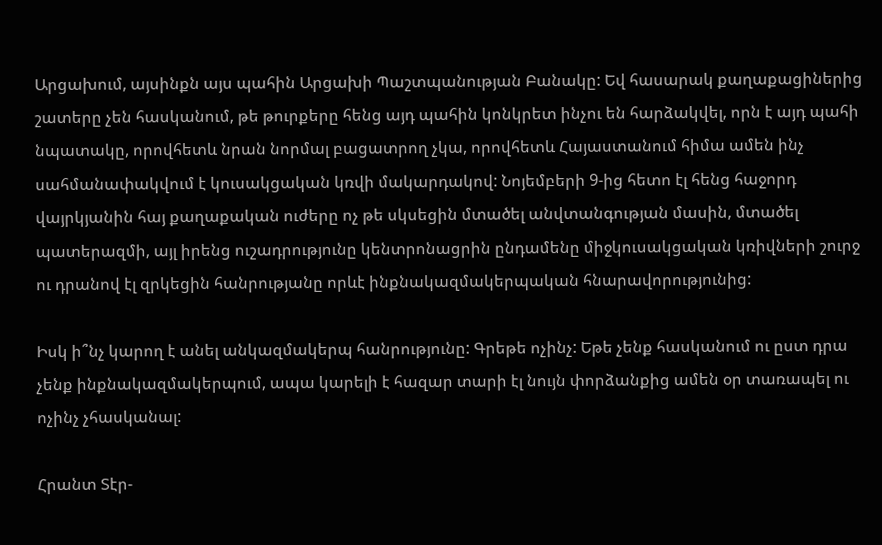Արցախում, այսինքն այս պահին Արցախի Պաշտպանության Բանակը: Եվ հասարակ քաղաքացիներից շատերը չեն հասկանում, թե թուրքերը հենց այդ պահին կոնկրետ ինչու են հարձակվել, որն է այդ պահի նպատակը, որովհետև նրան նորմալ բացատրող չկա, որովհետև Հայաստանում հիմա ամեն ինչ սահմանափակվում է կուսակցական կռվի մակարդակով: Նոյեմբերի 9‑ից հետո էլ հենց հաջորդ վայրկյանին հայ քաղաքական ուժերը ոչ թե սկսեցին մտածել անվտանգության մասին, մտածել պատերազմի, այլ իրենց ուշադրությունը կենտրոնացրին ընդամենը միջկուսակցական կռիվների շուրջ ու դրանով էլ զրկեցին հանրությանը որևէ ինքնակազմակերպական հնարավորությունից:

Իսկ ի՞նչ կարող է անել անկազմակերպ հանրությունը: Գրեթե ոչինչ: Եթե չենք հասկանում ու ըստ դրա չենք ինքնակազմակերպում, ապա կարելի է հազար տարի էլ նույն փորձանքից ամեն օր տառապել ու ոչինչ չհասկանալ:

Հրանտ Տէր-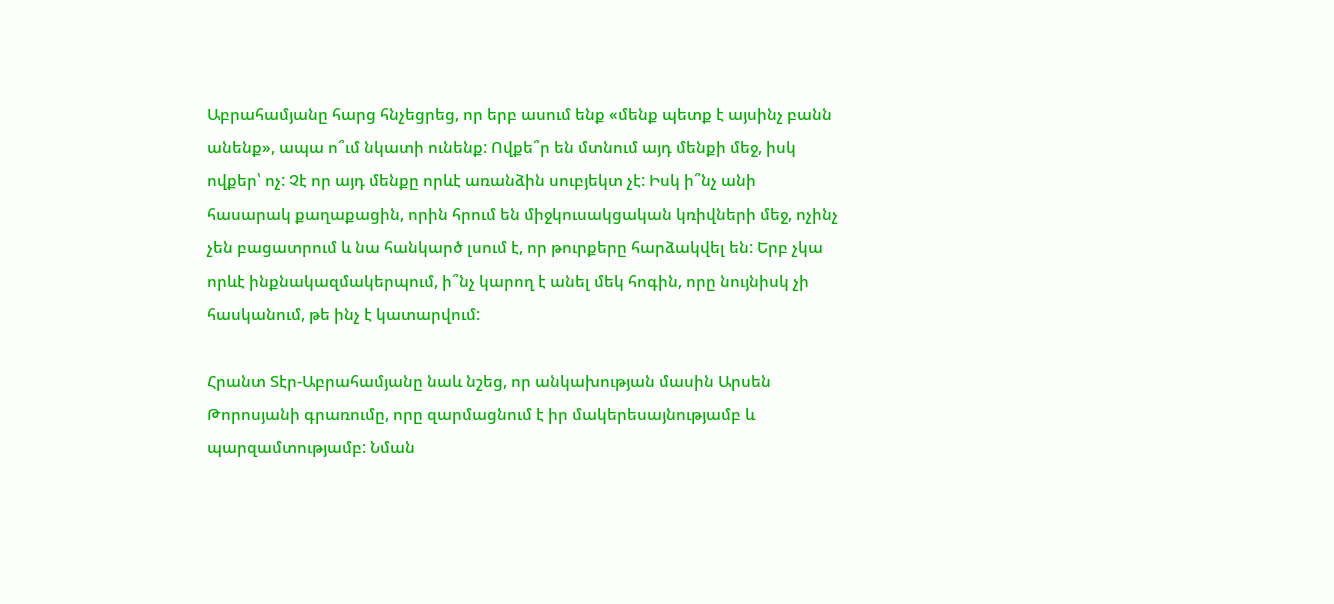Աբրահամյանը հարց հնչեցրեց, որ երբ ասում ենք «մենք պետք է այսինչ բանն անենք», ապա ո՞ւմ նկատի ունենք: Ովքե՞ր են մտնում այդ մենքի մեջ, իսկ ովքեր՝ ոչ: Չէ որ այդ մենքը որևէ առանձին սուբյեկտ չէ: Իսկ ի՞նչ անի հասարակ քաղաքացին, որին հրում են միջկուսակցական կռիվների մեջ, ոչինչ չեն բացատրում և նա հանկարծ լսում է, որ թուրքերը հարձակվել են: Երբ չկա որևէ ինքնակազմակերպում, ի՞նչ կարող է անել մեկ հոգին, որը նույնիսկ չի հասկանում, թե ինչ է կատարվում:

Հրանտ Տէր-Աբրահամյանը նաև նշեց, որ անկախության մասին Արսեն Թորոսյանի գրառումը, որը զարմացնում է իր մակերեսայնությամբ և պարզամտությամբ: Նման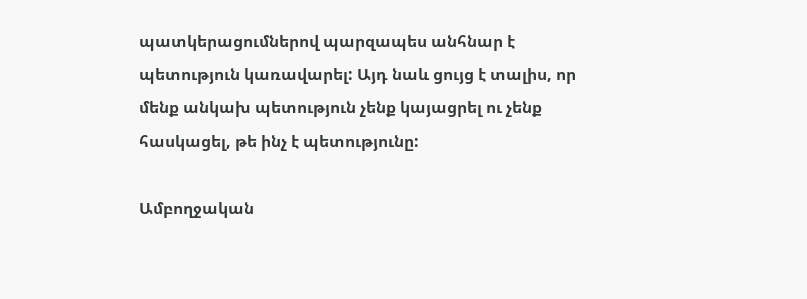պատկերացումներով պարզապես անհնար է պետություն կառավարել: Այդ նաև ցույց է տալիս, որ մենք անկախ պետություն չենք կայացրել ու չենք հասկացել, թե ինչ է պետությունը:

Ամբողջական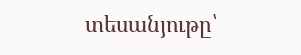տեսանյութը՝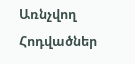Առնչվող Հոդվածներ